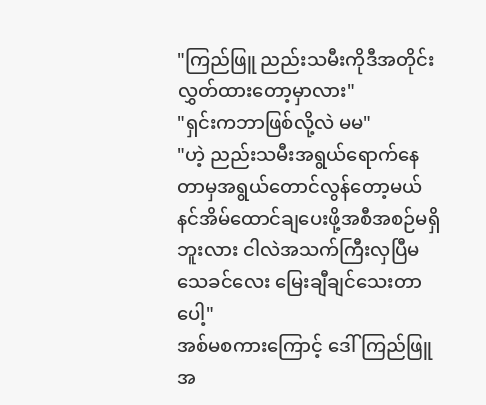"ကြည်ဖြူ ညည်းသမီးကိုဒီအတိုင်းလွှတ်ထားတော့မှာလား"
"ရှင်းကဘာဖြစ်လို့လဲ မမ"
"ဟဲ့ ညည်းသမီးအရွယ်ရောက်နေတာမှအရွယ်တောင်လွန်တော့မယ် နင်အိမ်ထောင်ချပေးဖို့အစီအစဉ်မရှိဘူးလား ငါလဲအသက်ကြီးလှပြီမသေခင်လေး မြေးချီချင်သေးတာပေါ့"
အစ်မစကားကြောင့် ဒေါ်ကြည်ဖြူ အ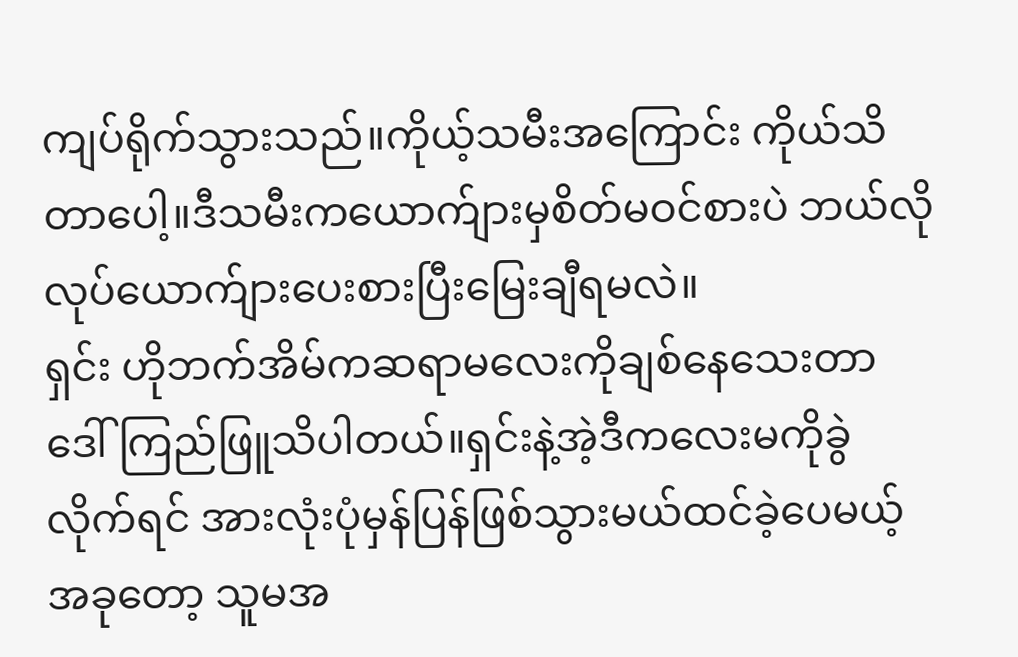ကျပ်ရိုက်သွားသည်။ကိုယ့်သမီးအကြောင်း ကိုယ်သိတာပေါ့။ဒီသမီးကယောက်ျားမှစိတ်မဝင်စားပဲ ဘယ်လိုလုပ်ယောက်ျားပေးစားပြီးမြေးချီရမလဲ။
ရှင်း ဟိုဘက်အိမ်ကဆရာမလေးကိုချစ်နေသေးတာ ဒေါ်ကြည်ဖြူသိပါတယ်။ရှင်းနဲ့အဲ့ဒီကလေးမကိုခွဲလိုက်ရင် အားလုံးပုံမှန်ပြန်ဖြစ်သွားမယ်ထင်ခဲ့ပေမယ့် အခုတော့ သူမအ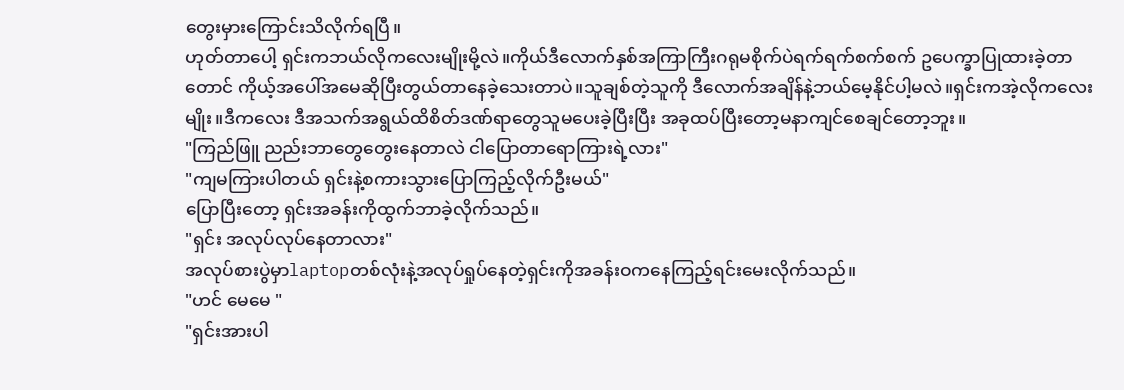တွေးမှားကြောင်းသိလိုက်ရပြီ။
ဟုတ်တာပေါ့ ရှင်းကဘယ်လိုကလေးမျိုးမို့လဲ။ကိုယ်ဒီလောက်နှစ်အကြာကြီးဂရုမစိုက်ပဲရက်ရက်စက်စက် ဥပေက္ခာပြုထားခဲ့တာတောင် ကိုယ့်အပေါ်အမေဆိုပြီးတွယ်တာနေခဲ့သေးတာပဲ။သူချစ်တဲ့သူကို ဒီလောက်အချိန်နဲ့ဘယ်မေ့နိုင်ပါ့မလဲ။ရှင်းကအဲ့လိုကလေးမျိုး။ဒီကလေး ဒီအသက်အရွယ်ထိစိတ်ဒဏ်ရာတွေသူမပေးခဲ့ပြီးပြီး အခုထပ်ပြီးတော့မနာကျင်စေချင်တော့ဘူး။
"ကြည်ဖြူ ညည်းဘာတွေတွေးနေတာလဲ ငါပြောတာရောကြားရဲ့လား"
"ကျမကြားပါတယ် ရှင်းနဲ့စကားသွားပြောကြည့်လိုက်ဦးမယ်"
ပြောပြီးတော့ ရှင်းအခန်းကိုထွက်ဘာခဲ့လိုက်သည်။
"ရှင်း အလုပ်လုပ်နေတာလား"
အလုပ်စားပွဲမှာlaptopတစ်လုံးနဲ့အလုပ်ရှုပ်နေတဲ့ရှင်းကိုအခန်းဝကနေကြည့်ရင်းမေးလိုက်သည်။
"ဟင် မေမေ "
"ရှင်းအားပါ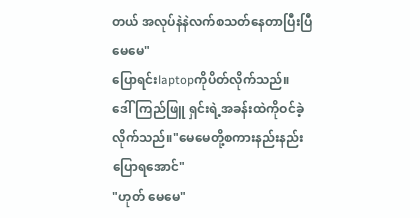တယ် အလုပ်နဲနဲလက်စသတ်နေတာပြီးပြီမေမေ"
ပြောရင်းlaptopကိုပိတ်လိုက်သည်။
ဒေါ်ကြည်ဖြူ ရှင်းရဲ့အခန်းထဲကိုဝင်ခဲ့လိုက်သည်။"မေမေတို့စကားနည်းနည်းပြောရအောင်"
"ဟုတ် မေမေ"